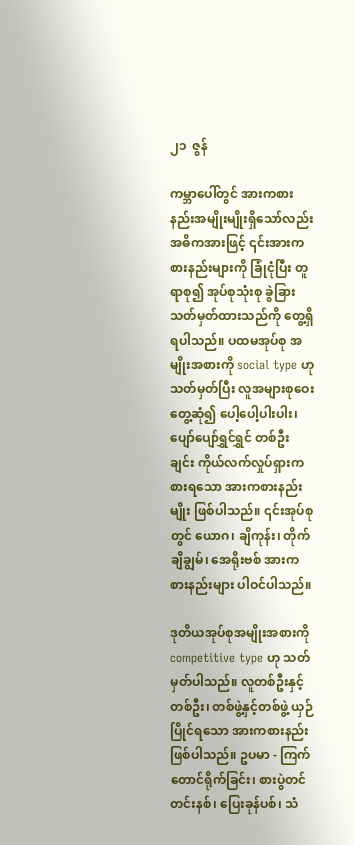၂၁  ဇွန်

ကမ္ဘာပေါ်တွင် အားကစားနည်းအမျိုးမျိုးရှိသော်လည်း အဓိကအားဖြင့် ၎င်းအားကစားနည်းများကို ခြုံငုံပြီး တူရာစု၍ အုပ်စုသုံးစု ခွဲခြားသတ်မှတ်ထားသည်ကို တွေ့ရှိရပါသည်။ ပထမအုပ်စု အမျိုးအစားကို social type ဟု သတ်မှတ်ပြီး လူအများစုဝေးတွေ့ဆုံ၍ ပေါ့ပေါ့ပါးပါး၊ ပျော်ပျော်ရွှင်ရွှင် တစ်ဦးချင်း ကိုယ်လက်လှုပ်ရှားကစားရသော အားကစားနည်းမျိုး ဖြစ်ပါသည်။ ၎င်းအုပ်စုတွင် ယောဂ၊ ချိကုန်း၊ တိုက်ချိချွမ်၊ အေရိုးဗစ် အားကစားနည်းများ ပါဝင်ပါသည်။

ဒုတိယအုပ်စုအမျိုးအစားကို competitive type ဟု သတ်မှတ်ပါသည်။ လူတစ်ဦးနှင့်တစ်ဦး၊ တစ်ဖွဲ့နှင့်တစ်ဖွဲ့ ယှဉ်ပြိုင်ရသော အားကစားနည်းဖြစ်ပါသည်။ ဥပမာ - ကြက်တောင်ရိုက်ခြင်း၊ စားပွဲတင်တင်းနစ်၊ ပြေးခုန်ပစ်၊ သံ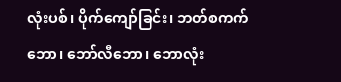လုံးပစ်၊ ပိုက်ကျော်ခြင်း၊ ဘတ်စကက်ဘော၊ ဘော်လီဘော၊ ဘောလုံး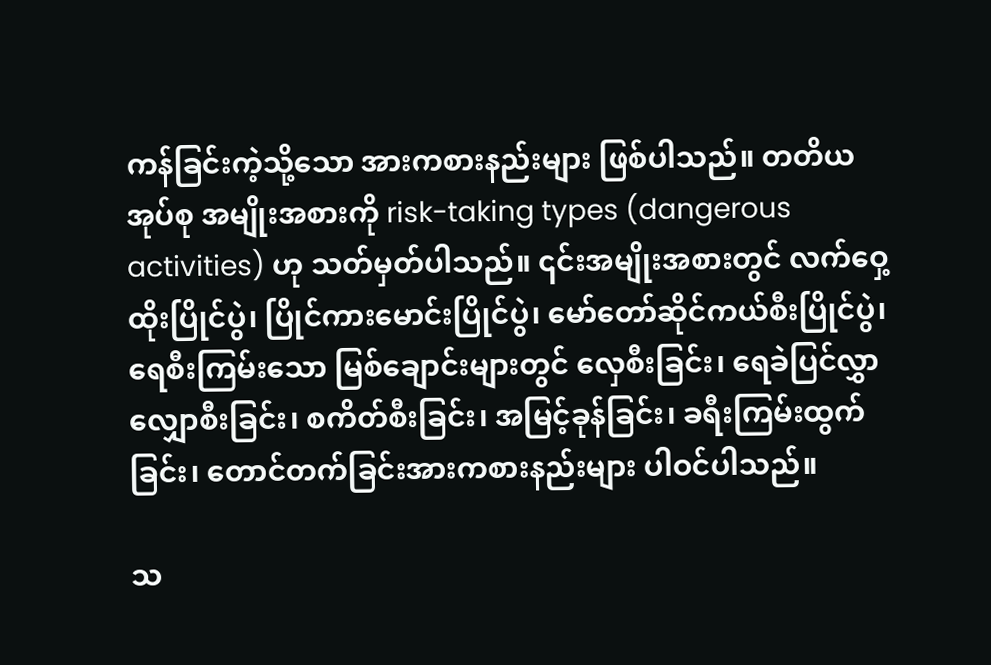ကန်ခြင်းကဲ့သို့သော အားကစားနည်းများ ဖြစ်ပါသည်။ တတိယအုပ်စု အမျိုးအစားကို risk-taking types (dangerous activities) ဟု သတ်မှတ်ပါသည်။ ၎င်းအမျိုးအစားတွင် လက်ဝှေ့ထိုးပြိုင်ပွဲ၊ ပြိုင်ကားမောင်းပြိုင်ပွဲ၊ မော်တော်ဆိုင်ကယ်စီးပြိုင်ပွဲ၊ ရေစီးကြမ်းသော မြစ်ချောင်းများတွင် လှေစီးခြင်း၊ ရေခဲပြင်လွှာ လျှောစီးခြင်း၊ စကိတ်စီးခြင်း၊ အမြင့်ခုန်ခြင်း၊ ခရီးကြမ်းထွက်ခြင်း၊ တောင်တက်ခြင်းအားကစားနည်းများ ပါဝင်ပါသည်။

သ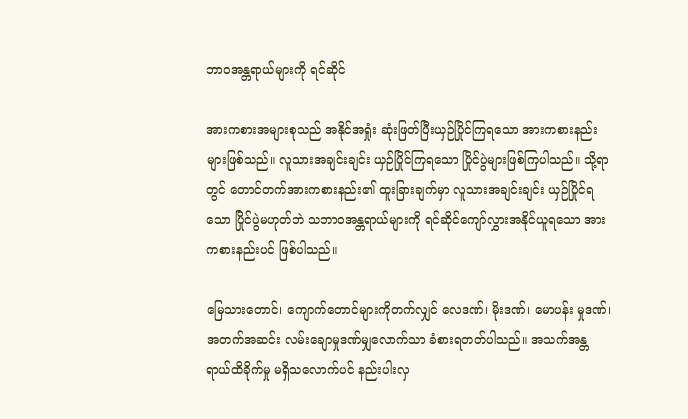ဘာဝအန္တရာယ်များကို ရင်ဆိုင်

အားကစားအများစုသည် အနိုင်အရှုံး ဆုံးဖြတ်ပြီးယှဉ်ပြိုင်ကြရသော အားကစားနည်းများဖြစ်သည်။ လူသားအချင်းချင်း ယှဉ်ပြိုင်ကြရသော ပြိုင်ပွဲများဖြစ်ကြပါသည်။ သို့ရာတွင် တောင်တက်အားကစားနည်း၏ ထူးခြားချက်မှာ လူသားအချင်းချင်း ယှဉ်ပြိုင်ရသော ပြိုင်ပွဲမဟုတ်ဘဲ သဘာဝအန္တရာယ်များကို ရင်ဆိုင်ကျော်လွှားအနိုင်ယူရသော အားကစားနည်းပင် ဖြစ်ပါသည်။

မြေသားတောင်၊ ကျောက်တောင်များကိုတက်လျှင် လေဒဏ်၊ မိုးဒဏ်၊ မောပန်း မှုဒဏ်၊ အတက်အဆင်း လမ်းချောမှုဒဏ်မျှလောက်သာ ခံစားရတတ်ပါသည်။ အသက်အန္တရာယ်ထိခိုက်မှု မရှိသလောက်ပင် နည်းပါးလှ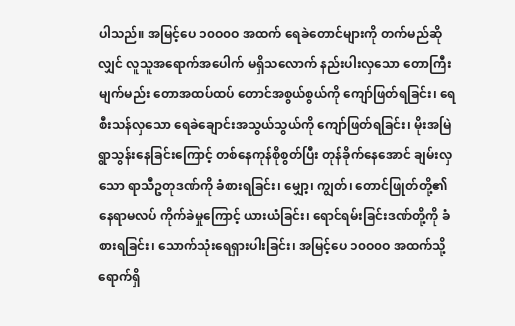ပါသည်။ အမြင့်ပေ ၁၀ဝ၀ဝ အထက် ရေခဲတောင်များကို တက်မည်ဆိုလျှင် လူသူအရောက်အပေါက် မရှိသလောက် နည်းပါးလှသော တောကြီးမျက်မည်း တောအထပ်ထပ် တောင်အစွယ်စွယ်ကို ကျော်ဖြတ်ရခြင်း၊ ရေစီးသန်လှသော ရေခဲချောင်းအသွယ်သွယ်ကို ကျော်ဖြတ်ရခြင်း၊ မိုးအမြဲရွာသွန်းနေခြင်းကြောင့် တစ်နေကုန်စိုစွတ်ပြီး တုန်ခိုက်နေအောင် ချမ်းလှသော ရာသီဥတုဒဏ်ကို ခံစားရခြင်း၊ မျှော့၊ ကျွတ်၊ တောင်ဖြုတ်တို့၏ နေရာမလပ် ကိုက်ခဲမှုကြောင့် ယားယံခြင်း၊ ရောင်ရမ်းခြင်းဒဏ်တို့ကို ခံစားရခြင်း၊ သောက်သုံးရေရှားပါးခြင်း၊ အမြင့်ပေ ၁၀ဝ၀ဝ အထက်သို့ ရောက်ရှိ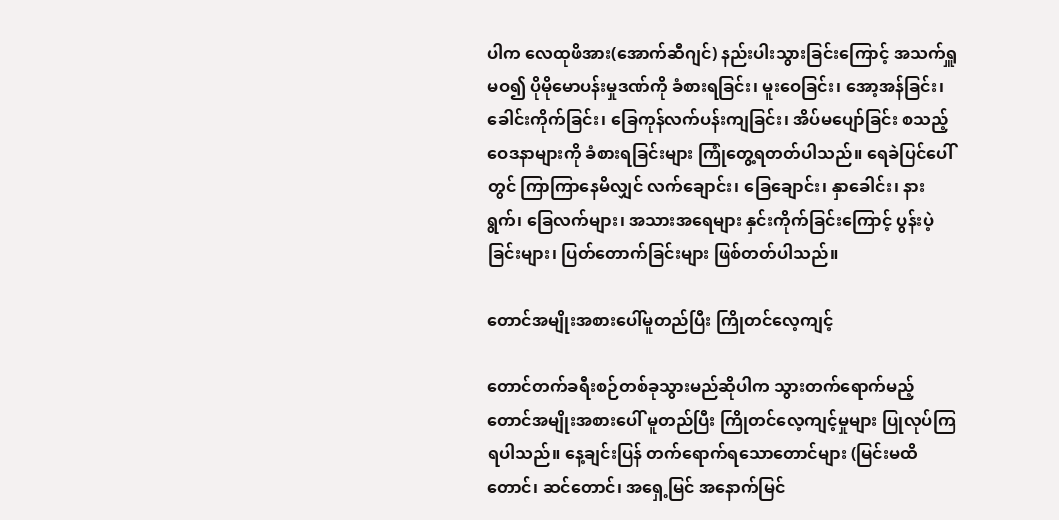ပါက လေထုဖိအား(အောက်ဆီဂျင်) နည်းပါးသွားခြင်းကြောင့် အသက်ရှူမဝ၍ ပိုမိုမောပန်းမှုဒဏ်ကို ခံစားရခြင်း၊ မူးဝေခြင်း၊ အော့အန်ခြင်း၊ ခေါင်းကိုက်ခြင်း၊ ခြေကုန်လက်ပန်းကျခြင်း၊ အိပ်မပျော်ခြင်း စသည့် ဝေဒနာများကို ခံစားရခြင်းများ ကြုံတွေ့ရတတ်ပါသည်။ ရေခဲပြင်ပေါ်တွင် ကြာကြာနေမိလျှင် လက်ချောင်း၊ ခြေချောင်း၊ နှာခေါင်း၊ နားရွက်၊ ခြေလက်များ၊ အသားအရေများ နှင်းကိုက်ခြင်းကြောင့် ပွန်းပဲ့ခြင်းများ၊ ပြတ်တောက်ခြင်းများ ဖြစ်တတ်ပါသည်။

တောင်အမျိုးအစားပေါ်မူတည်ပြီး ကြိုတင်လေ့ကျင့်

တောင်တက်ခရီးစဉ်တစ်ခုသွားမည်ဆိုပါက သွားတက်ရောက်မည့် တောင်အမျိုးအစားပေါ် မူတည်ပြီး ကြိုတင်လေ့ကျင့်မှုများ ပြုလုပ်ကြရပါသည်။ နေ့ချင်းပြန် တက်ရောက်ရသောတောင်များ (မြင်းမထိတောင်၊ ဆင်တောင်၊ အရှေ့မြင် အနောက်မြင်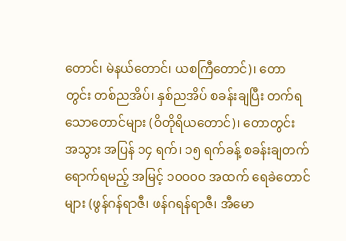တောင်၊ မဲနယ်တောင်၊ ယစကြီတောင်)၊ တောတွင်း တစ်ညအိပ်၊ နှစ်ညအိပ် စခန်းချပြီး တက်ရသောတောင်များ (ဝိတိုရိယတောင်)၊ တောတွင်း အသွား အပြန် ၁၄ ရက်၊ ၁၅ ရက်ခန့် စခန်းချတက်ရောက်ရမည့် အမြင့် ၁၀ဝ၀ဝ အထက် ရေခဲတောင်များ (ဖွန်ဂန်ရာဇီ၊ ဖန်ဂရန်ရာဇီ၊ အီမော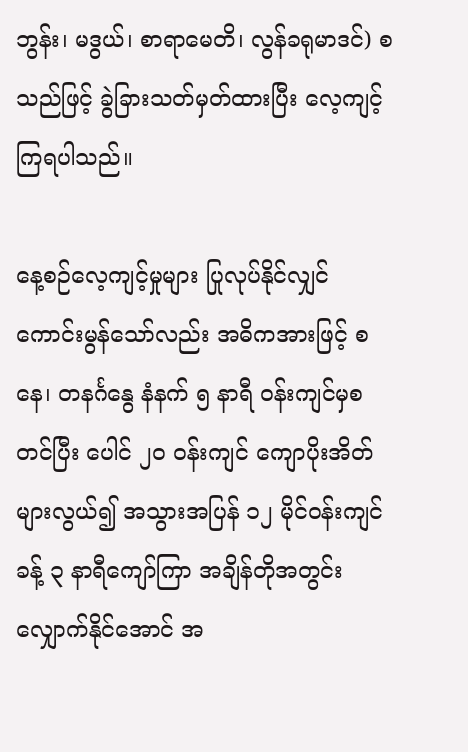ဘွန်း၊ မဒွယ်၊ စာရာမေတိ၊ လွန်ခရုမာဒင်) စသည်ဖြင့် ခွဲခြားသတ်မှတ်ထားပြီး လေ့ကျင့်ကြရပါသည်။

နေ့စဉ်လေ့ကျင့်မှုများ ပြုလုပ်နိုင်လျှင် ကောင်းမွန်သော်လည်း အဓိကအားဖြင့် စနေ၊ တနင်္ဂနွေ နံနက် ၅ နာရီ ဝန်းကျင်မှစတင်ပြီး ပေါင် ၂၀ ဝန်းကျင် ကျောပိုးအိတ် များလွယ်၍ အသွားအပြန် ၁၂ မိုင်ဝန်းကျင်ခန့် ၃ နာရီကျော်ကြာ အချိန်တိုအတွင်း လျှောက်နိုင်အောင် အ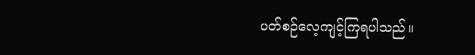ပတ်စဉ်လေ့ကျင့်ကြရပါသည်။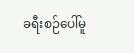ခရီးစဉ်ပေါ်မူ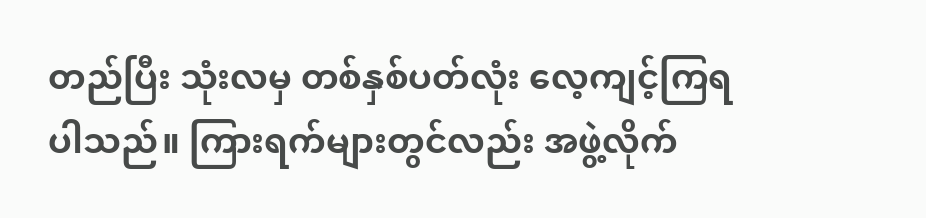တည်ပြီး သုံးလမှ တစ်နှစ်ပတ်လုံး လေ့ကျင့်ကြရပါသည်။ ကြားရက်များတွင်လည်း အဖွဲ့လိုက်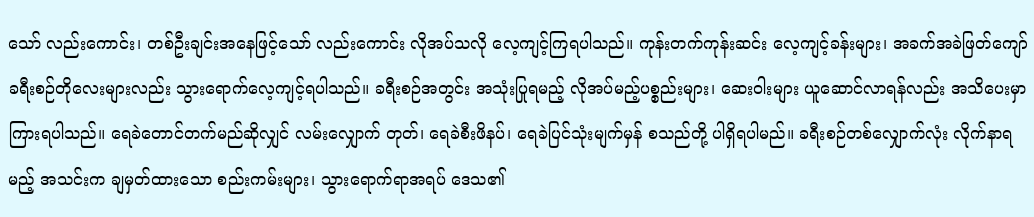သော် လည်းကောင်း၊ တစ်ဦးချင်းအနေဖြင့်သော် လည်းကောင်း လိုအပ်သလို လေ့ကျင့်ကြရပါသည်။ ကုန်းတက်ကုန်းဆင်း လေ့ကျင့်ခန်းများ၊ အခက်အခဲဖြတ်ကျော် ခရီးစဉ်တိုလေးများလည်း သွားရောက်လေ့ကျင့်ရပါသည်။ ခရီးစဉ်အတွင်း အသုံးပြုရမည့် လိုအပ်မည့်ပစ္စည်းများ၊ ဆေးဝါးများ ယူဆောင်လာရန်လည်း အသိပေးမှာကြားရပါသည်။ ရေခဲတောင်တက်မည်ဆိုလျှင် လမ်းလျှောက် တုတ်၊ ရေခဲစီးဖိနပ်၊ ရေခဲပြင်သုံးမျက်မှန် စသည်တို့ ပါရှိရပါမည်။ ခရီးစဉ်တစ်လျှောက်လုံး လိုက်နာရမည့် အသင်းက ချမှတ်ထားသော စည်းကမ်းများ၊ သွားရောက်ရာအရပ် ဒေသ၏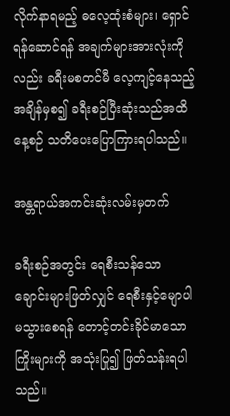လိုက်နာရမည့် ဓလေ့ထုံးစံများ၊ ရှောင်ရန်ဆောင်ရန် အချက်များအားလုံးကိုလည်း ခရီးမစတင်မီ လေ့ကျင့်နေသည့် အချိန်မှစ၍ ခရီးစဉ်ပြီးဆုံးသည်အထိ နေ့စဉ် သတိပေးပြောကြားရပါသည်။

အန္တရာယ်အကင်းဆုံးလမ်းမှတက်

ခရီးစဉ်အတွင်း ရေစီးသန်သော ချောင်းများဖြတ်လျှင် ရေစီးနှင့်မျောပါမသွားစေရန် တောင့်တင်းခိုင်မာသောကြိုးများကို အသုံးပြု၍ ဖြတ်သန်းရပါသည်။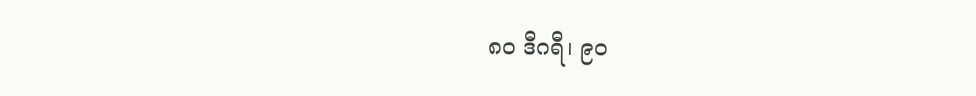၈၀ ဒီဂရီ၊ ၉၀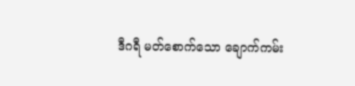ဒီဂရီ မတ်စောက်သော ချောက်ကမ်း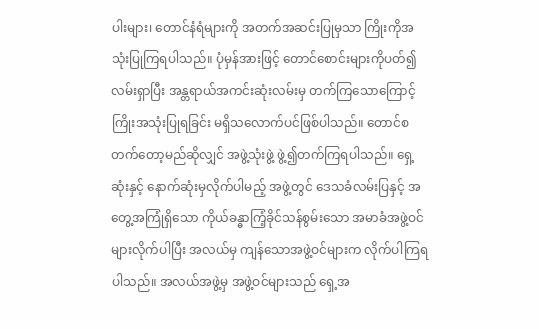ပါးများ၊ တောင်နံရံများကို အတက်အဆင်းပြုမှသာ ကြိုးကိုအသုံးပြုကြရပါသည်။ ပုံမှန်အားဖြင့် တောင်စောင်းများကိုပတ်၍ လမ်းရှာပြီး အန္တရာယ်အကင်းဆုံးလမ်းမှ တက်ကြသောကြောင့် ကြိုးအသုံးပြုရခြင်း မရှိသလောက်ပင်ဖြစ်ပါသည်။ တောင်စတက်တော့မည်ဆိုလျှင် အဖွဲ့သုံးဖွဲ့ ဖွဲ့၍တက်ကြရပါသည်။ ရှေ့ဆုံးနှင့် နောက်ဆုံးမှလိုက်ပါမည့် အဖွဲ့တွင် ဒေသခံလမ်းပြနှင့် အတွေ့အကြုံရှိသော ကိုယ်ခန္ဓာကြံ့ခိုင်သန်စွမ်းသော အမာခံအဖွဲ့ဝင်များလိုက်ပါပြီး အလယ်မှ ကျန်သောအဖွဲ့ဝင်များက လိုက်ပါကြရပါသည်။ အလယ်အဖွဲ့မှ အဖွဲ့ဝင်များသည် ရှေ့အ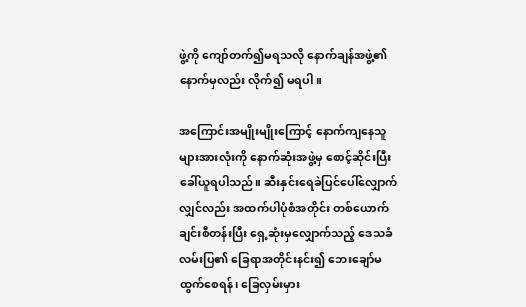ဖွဲ့ကို ကျော်တက်၍မရသလို နောက်ချန်အဖွဲ့၏ နောက်မှလည်း လိုက်၍ မရပါ။

အကြောင်းအမျိုးမျိုးကြောင့် နောက်ကျနေသူများအားလုံးကို နောက်ဆုံးအဖွဲ့မှ စောင့်ဆိုင်းပြီးခေါ်ယူရပါသည်။ ဆီးနှင်းရေခဲပြင်ပေါ်လျှောက်လျှင်လည်း အထက်ပါပုံစံအတိုင်း တစ်ယောက်ချင်းစီတန်းပြီး ရှေ့ဆုံးမှလျှောက်သည့် ဒေသခံ လမ်းပြ၏ ခြေရာအတိုင်းနင်း၍ ဘေးချော်မထွက်စေရန်၊ ခြေလှမ်းမှား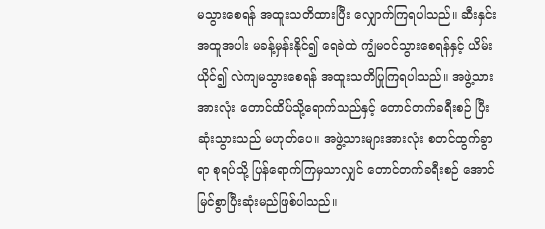မသွားစေရန် အထူးသတိထားပြီး လျှောက်ကြရပါသည်။ ဆီးနှင်းအထူအပါး မခန့်မှန်းနိုင်၍ ရေခဲထဲ ကျွံမဝင်သွားစေရန်နှင့် ယိမ်းယိုင်၍ လဲကျမသွားစေရန် အထူးသတိပြုကြရပါသည်။ အဖွဲ့သားအားလုံး တောင်ထိပ်သို့ရောက်သည်နှင့် တောင်တက်ခရီးစဉ် ပြီးဆုံးသွားသည် မဟုတ်ပေ။ အဖွဲ့သားများအားလုံး စတင်ထွက်ခွာရာ စုရပ်သို့ ပြန်ရောက်ကြမှသာလျှင် တောင်တက်ခရီးစဉ် အောင်မြင်စွာပြီးဆုံးမည်ဖြစ်ပါသည်။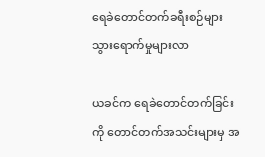ရေခဲတောင်တက်ခရီးစဉ်များ သွားရောက်မှုများလာ

ယခင်က ရေခဲတောင်တက်ခြင်းကို တောင်တက်အသင်းများမှ အ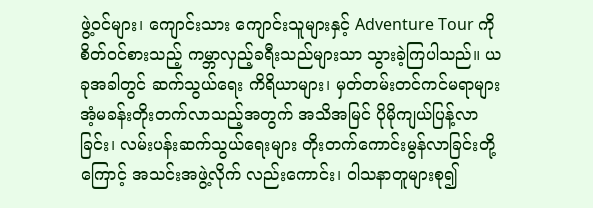ဖွဲ့ဝင်များ၊ ကျောင်းသား ကျောင်းသူများနှင့် Adventure Tour ကို စိတ်ဝင်စားသည့် ကမ္ဘာလှည့်ခရီးသည်များသာ သွားခဲ့ကြပါသည်။ ယခုအခါတွင် ဆက်သွယ်ရေး ကိရိယာများ၊ မှတ်တမ်းတင်ကင်မရာများ အံ့မခန်းတိုးတက်လာသည့်အတွက် အသိအမြင် ပိုမိုကျယ်ပြန့်လာခြင်း၊ လမ်းပန်းဆက်သွယ်ရေးများ တိုးတက်ကောင်းမွန်လာခြင်းတို့ကြောင့် အသင်းအဖွဲ့လိုက် လည်းကောင်း၊ ဝါသနာတူများစု၍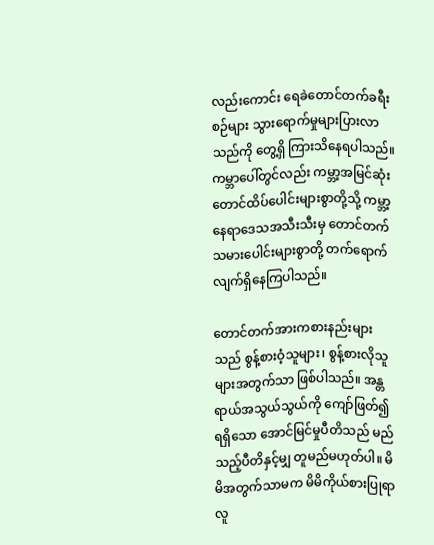လည်းကောင်း ရေခဲတောင်တက်ခရီးစဉ်များ သွားရောက်မှုများပြားလာသည်ကို တွေ့ရှိ ကြားသိနေရပါသည်။ ကမ္ဘာပေါ်တွင်လည်း ကမ္ဘာ့အမြင်ဆုံး တောင်ထိပ်ပေါင်းများစွာတို့သို့ ကမ္ဘာ့နေရာဒေသအသီးသီးမှ တောင်တက်သမားပေါင်းများစွာတို့ တက်ရောက်လျက်ရှိနေကြပါသည်။

တောင်တက်အားကစားနည်းများသည် စွန့်စားဝံ့သူများ၊ စွန့်စားလိုသူများအတွက်သာ ဖြစ်ပါသည်။ အန္တရာယ်အသွယ်သွယ်ကို ကျော်ဖြတ်၍ ရရှိသော အောင်မြင်မှုပီတိသည် မည်သည့်ပီတိနှင့်မျှ တူမည်မဟုတ်ပါ။ မိမိအတွက်သာမက မိမိကိုယ်စားပြုရာ လူ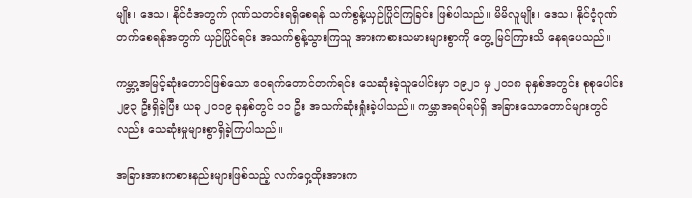မျိုး၊ ဒေသ၊ နိုင်ငံအတွက် ဂုဏ်သတင်းရရှိစေရန် သက်စွန့်ယှဉ်ပြိုင်ကြခြင်း ဖြစ်ပါသည်။ မိမိလူမျိုး၊ ဒေသ၊ နိုင်ငံ့ဂုဏ်တက်စေရန်အတွက် ယှဉ်ပြိုင်ရင်း အသက်စွန့်သွားကြသူ အားကစားသမားများစွာကို တွေ့ မြင်ကြားသိ နေရပေသည်။

ကမ္ဘာ့အမြင့်ဆုံးတောင်ဖြစ်သော ဧဝရက်တောင်တက်ရင်း သေဆုံးခဲ့သူပေါင်းမှာ ၁၉၂၁ မှ ၂၀၁၈ ခုနှစ်အတွင်း စုစုပေါင်း ၂၉၃ ဦးရှိခဲ့ပြီး ယခု ၂၀၁၉ ခုနှစ်တွင် ၁၁ ဦး အသက်ဆုံးရှုံးခဲ့ပါသည်။ ကမ္ဘာအရပ်ရပ်ရှိ အခြားသောတောင်များတွင်လည်း သေဆုံးမှုများစွာရှိခဲ့ကြပါသည်။

အခြားအားကစားနည်းများဖြစ်သည့် လက်ဝှေ့ထိုးအားက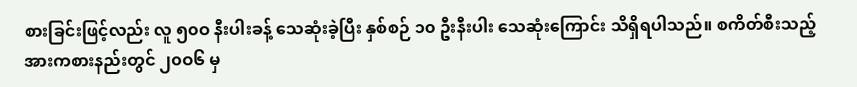စားခြင်းဖြင့်လည်း လူ ၅၀ဝ နီးပါးခန့် သေဆုံးခဲ့ပြီး နှစ်စဉ် ၁၀ ဦးနီးပါး သေဆုံးကြောင်း သိရှိရပါသည်။ စကိတ်စီးသည့် အားကစားနည်းတွင် ၂၀ဝ၆ မှ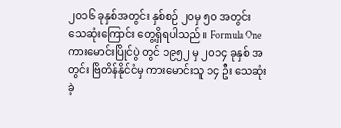၂၀၁၆ ခုနှစ်အတွင်း နှစ်စဉ် ၂၀မှ ၅၀ အတွင်း သေဆုံးကြောင်း တွေ့ရှိရပါသည်။ Formula One ကားမောင်းပြိုင်ပွဲ တွင် ၁၉၅၂ မှ ၂၀၁၄ ခုနှစ် အတွင်း ဗြိတိန်နိုင်ငံမှ ကားမောင်းသူ ၁၄ ဦး သေဆုံးခဲ့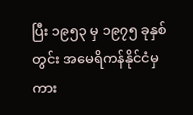ပြီး ၁၉၅၃ မှ ၁၉၇၅ ခုနှစ်တွင်း အမေရိကန်နိုင်ငံမှ ကား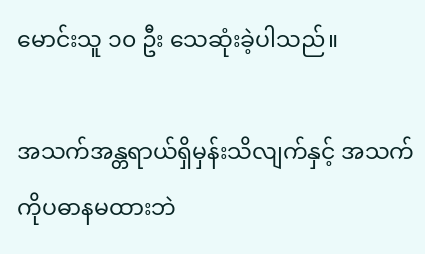မောင်းသူ ၁၀ ဦး သေဆုံးခဲ့ပါသည်။

အသက်အန္တရာယ်ရှိမှန်းသိလျက်နှင့် အသက်ကိုပဓာနမထားဘဲ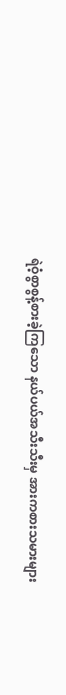ရဲဝံ့စွာစွန့်စားခဲ့ကြသော နယ်ပယ်အသီးသီးမှ အားကစားသမားများ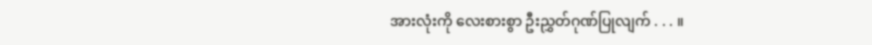အားလုံးကို လေးစားစွာ ဦးညွှတ်ဂုဏ်ပြုလျက် . . . ။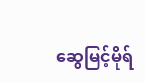ဆွေမြင့်မိုရ်